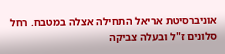אוניברסיטת אריאל התחילה אצלה במטבח. רחל סלונים ז"ל ובעלה צביקה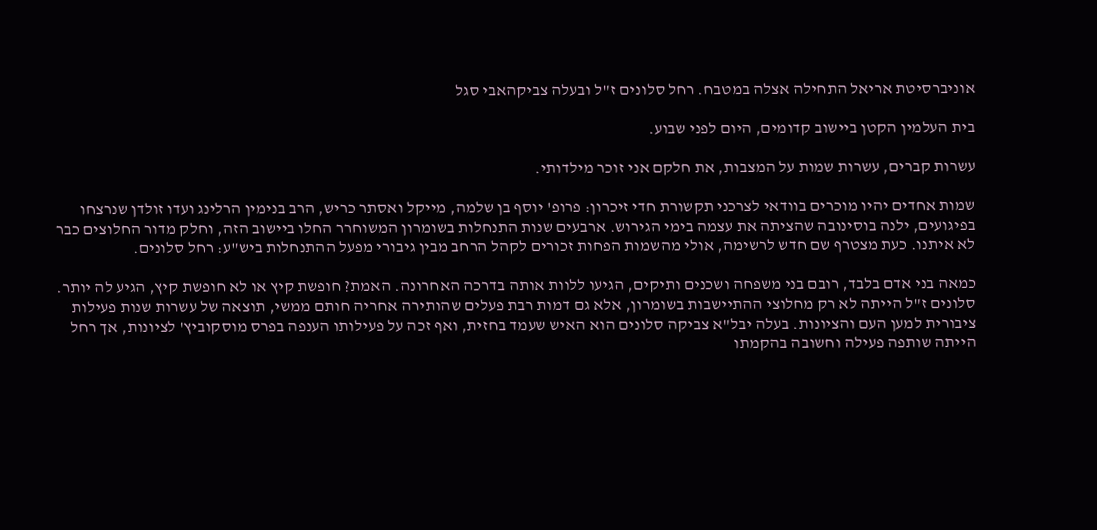אוניברסיטת אריאל התחילה אצלה במטבח. רחל סלונים ז"ל ובעלה צביקהאבי סגל

בית העלמין הקטן ביישוב קדומים, היום לפני שבוע.

עשרות קברים, עשרות שמות על המצבות, את חלקם אני זוכר מילדותי.

שמות אחדים יהיו מוכרים בוודאי לצרכני תקשורת חדי זיכרון: פרופ' יוסף בן שלמה, מייקל ואסתר כריש, הרב בנימין הרלינג ועדו זולדן שנרצחו בפיגועים, ילנה בוסינובה שהציתה את עצמה בימי הגירוש. ארבעים שנות התנחלות בשומרון המשוחרר החלו ביישוב הזה, וחלק מדור החלוצים כבר לא איתנו. כעת מצטרף שם חדש לרשימה, אולי מהשמות הפחות זכורים לקהל הרחב מבין גיבורי מפעל ההתנחלות ביש"ע: רחל סלונים.

כמאה בני אדם בלבד, רובם בני משפחה ושכנים ותיקים, הגיעו ללוות אותה בדרכה האחרונה. האמת? חופשת קיץ או לא חופשת קיץ, הגיע לה יותר. סלונים ז"ל הייתה לא רק מחלוצי ההתיישבות בשומרון, אלא גם דמות רבת פעלים שהותירה אחריה חותם ממשי, תוצאה של עשרות שנות פעילות ציבורית למען העם והציונות. בעלה יבל"א צביקה סלונים הוא האיש שעמד בחזית, ואף זכה על פעילותו הענפה בפרס מוסקוביץ' לציונות, אך רחל הייתה שותפה פעילה וחשובה בהקמתו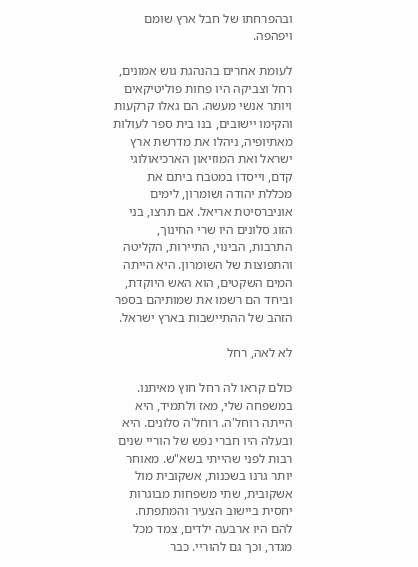ובהפרחתו של חבל ארץ שומם ויפהפה.

לעומת אחרים בהנהגת גוש אמונים, רחל וצביקה היו פחות פוליטיקאים ויותר אנשי מעשה. הם גאלו קרקעות והקימו יישובים, בנו בית ספר לעולות מאתיופיה, ניהלו את מדרשת ארץ ישראל ואת המוזיאון הארכיאולוגי קדם, וייסדו במטבח ביתם את מכללת יהודה ושומרון, לימים אוניברסיטת אריאל. אם תרצו, בני הזוג סלונים היו שרי החינוך, התרבות, הבינוי, התיירות, הקליטה והתפוצות של השומרון. היא הייתה המים השקטים, הוא האש היוקדת, וביחד הם רשמו את שמותיהם בספר הזהב של ההתיישבות בארץ ישראל.

לא לאה, רחל

כולם קראו לה רחל חוץ מאיתנו. במשפחה שלי, מאז ולתמיד, היא הייתה רוחל'ה. רוחל'ה סלונים. היא ובעלה היו חברי נפש של הוריי שנים רבות לפני שהייתי בשא"ש. מאוחר יותר גרנו בשכנות, אשקובית מול אשקובית, שתי משפחות מבוגרות יחסית ביישוב הצעיר והמתפתח. להם היו ארבעה ילדים, צמד מכל מגדר, וכך גם להוריי. כבר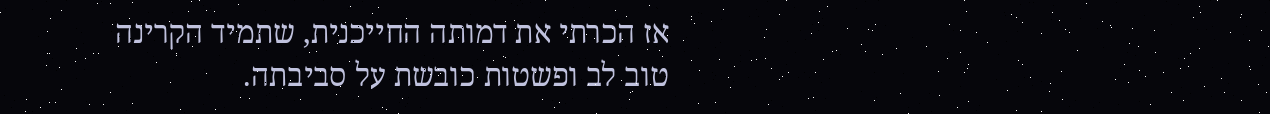אז הכרתי את דמותה החייכנית, שתמיד הקרינה טוב לב ופשטות כובשת על סביבתה.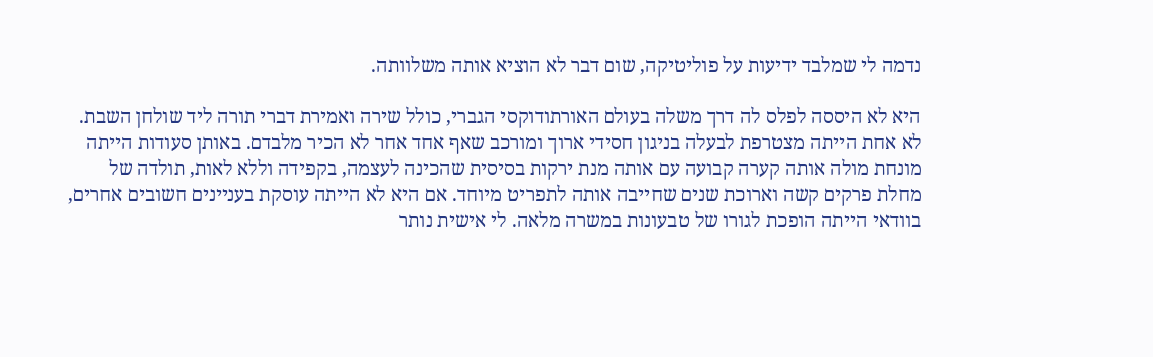נדמה לי שמלבד ידיעות על פוליטיקה, שום דבר לא הוציא אותה משלוותה.

היא לא היססה לפלס לה דרך משלה בעולם האורתודוקסי הגברי, כולל שירה ואמירת דברי תורה ליד שולחן השבת. לא אחת הייתה מצטרפת לבעלה בניגון חסידי ארוך ומורכב שאף אחד אחר לא הכיר מלבדם. באותן סעודות הייתה מונחת מולה אותה קערה קבועה עם אותה מנת ירקות בסיסית שהכינה לעצמה, בקפידה וללא לאות, תולדה של מחלת פרקים קשה וארוכת שנים שחייבה אותה לתפריט מיוחד. אם היא לא הייתה עוסקת בעניינים חשובים אחרים, בוודאי הייתה הופכת לגורו של טבעונות במשרה מלאה. לי אישית נותר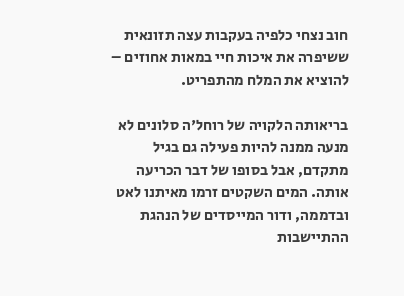חוב נצחי כלפיה בעקבות עצה תזונאית ששיפרה את איכות חיי במאות אחוזים – להוציא את המלח מהתפריט.

בריאותה הלקויה של רוחל'ה סלונים לא מנעה ממנה להיות פעילה גם בגיל מתקדם, אבל בסופו של דבר הכריעה אותה. המים השקטים זרמו מאיתנו לאט ובדממה, ודור המייסדים של הנהגת ההתיישבות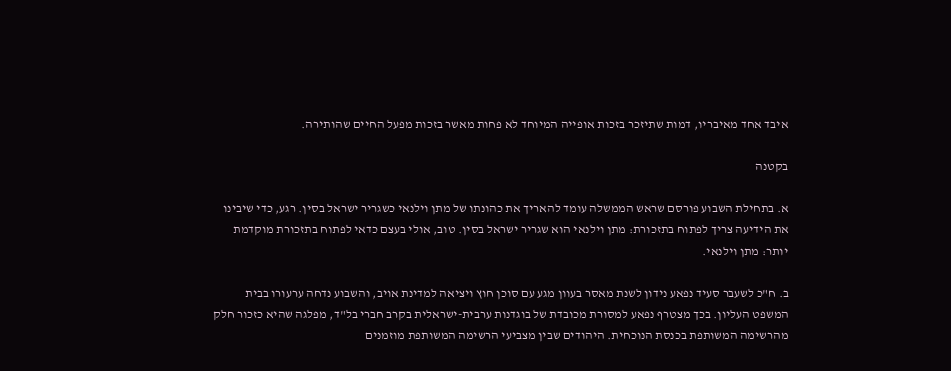איבד אחד מאיבריו, דמות שתיזכר בזכות אופייה המיוחד לא פחות מאשר בזכות מפעל החיים שהותירה.

בקטנה

א. בתחילת השבוע פורסם שראש הממשלה עומד להאריך את כהונתו של מתן וילנאי כשגריר ישראל בסין. רגע, כדי שיבינו את הידיעה צריך לפתוח בתזכורת: מתן וילנאי הוא שגריר ישראל בסין. טוב, אולי בעצם כדאי לפתוח בתזכורת מוקדמת יותר: מתן וילנאי.

ב. ח"כ לשעבר סעיד נפאע נידון לשנת מאסר בעוון מגע עם סוכן חוץ ויציאה למדינת אויב, והשבוע נדחה ערעורו בבית המשפט העליון. בכך מצטרף נפאע למסורת מכובדת של בוגדנות ערבית-ישראלית בקרב חברי בל"ד, מפלגה שהיא כזכור חלק מהרשימה המשותפת בכנסת הנוכחית. היהודים שבין מצביעי הרשימה המשותפת מוזמנים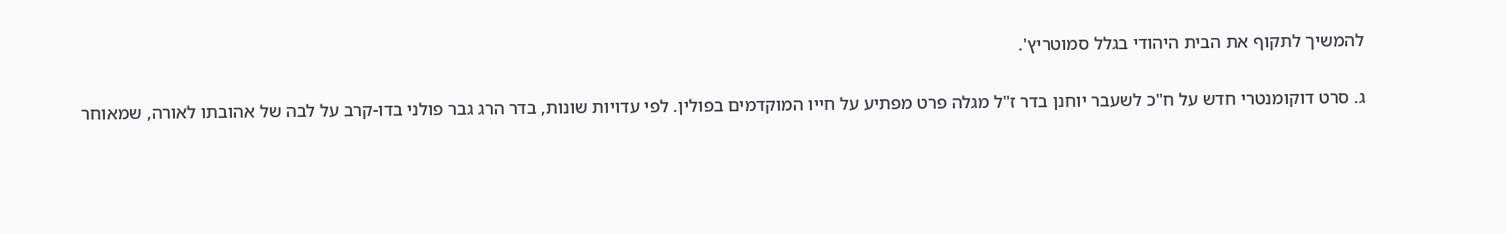להמשיך לתקוף את הבית היהודי בגלל סמוטריץ'.

ג. סרט דוקומנטרי חדש על ח"כ לשעבר יוחנן בדר ז"ל מגלה פרט מפתיע על חייו המוקדמים בפולין. לפי עדויות שונות, בדר הרג גבר פולני בדו-קרב על לבה של אהובתו לאורה, שמאוחר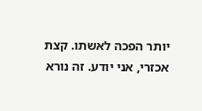יותר הפכה לאשתו. קצת אכזרי, אני יודע. זה נורא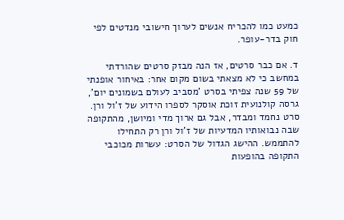כמעט כמו להכריח אנשים לערוך חישובי מנדטים לפי חוק בדר-עופר.

ד. אם כבר סרטים, אז הנה מבזק סרטים שהורדתי במחשב כי לא מצאתי בשום מקום אחר: באיחור אופנתי של 59 שנה צפיתי בסרט 'מסביב לעולם בשמונים יום', גרסה קולנועית זוכת אוסקר לספרו הידוע של ז'ול ורן. סרט נחמד ומבדר, אבל גם ארוך מדי ומיושן, מהתקופה שבה נבואותיו המדעיות של ז'ול ורן רק התחילו להתממש. ההישג הגדול של הסרט: עשרות מכוכבי התקופה בהופעות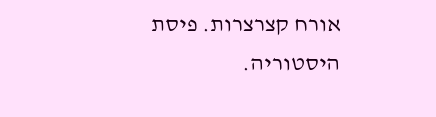אורח קצרצרות. פיסת היסטוריה.